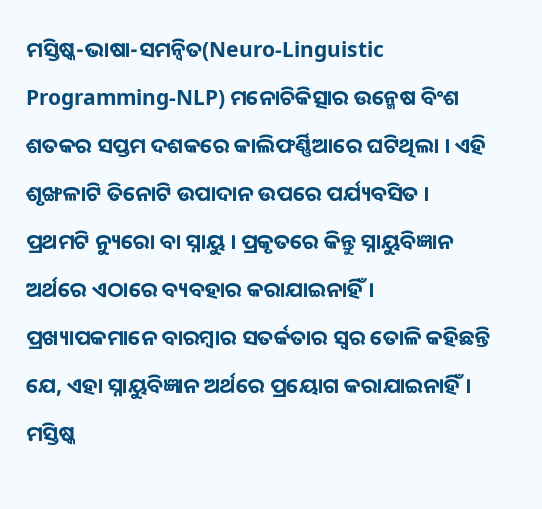ମସ୍ତିଷ୍କ-ଭାଷା-ସମନ୍ୱିତ(Neuro-Linguistic Programming-NLP) ମନୋଚିକିତ୍ସାର ଉନ୍ମେଷ ବିଂଶ ଶତକର ସପ୍ତମ ଦଶକରେ କାଲିଫର୍ଣ୍ଣିଆରେ ଘଟିଥିଲା । ଏହି ଶୃଙ୍ଖଳାଟି ତିନୋଟି ଉପାଦାନ ଉପରେ ପର୍ଯ୍ୟବସିତ । ପ୍ରଥମଟି ନ୍ୟୁରୋ ବା ସ୍ନାୟୁ । ପ୍ରକୃତରେ କିନ୍ତୁ ସ୍ନାୟୁବିଜ୍ଞାନ ଅର୍ଥରେ ଏଠାରେ ବ୍ୟବହାର କରାଯାଇନାହିଁ । ପ୍ରଖ୍ୟାପକମାନେ ବାରମ୍ବାର ସତର୍କତାର ସ୍ୱର ତୋଳି କହିଛନ୍ତି ଯେ, ଏହା ସ୍ନାୟୁବିଜ୍ଞାନ ଅର୍ଥରେ ପ୍ରୟୋଗ କରାଯାଇନାହିଁ । ମସ୍ତିଷ୍କ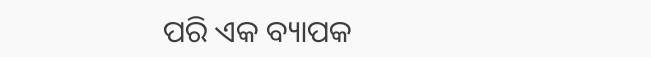ପରି ଏକ ବ୍ୟାପକ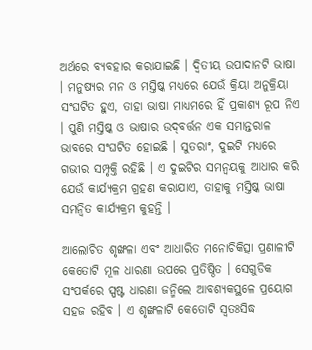ଅର୍ଥରେ ବ୍ୟବହାର କରାଯାଇଛି । ଦ୍ୱିତୀୟ ଉପାଦାନଟି ଭାଷା । ମନୁଷ୍ୟର ମନ ଓ ମସ୍ତିଷ୍କ ମଧ୍ୟରେ ଯେଉଁ କ୍ରିୟା ଅନୁକ୍ରିୟା ସଂଘଟିତ ହୁଏ, ତାହା ଭାଷା ମାଧ୍ୟମରେ ହିଁ ପ୍ରକାଶ୍ୟ ରୂପ ନିଏ । ପୁଣି ମସ୍ତିଷ୍କ ଓ ଭାଷାର ଉଦ୍‌ବର୍ତ୍ତନ ଏକ ସମାନ୍ତରାଳ ଭାବରେ ସଂଘଟିତ ହୋଇଛି । ସୁତରାଂ, ଦୁଇଟି ମଧ୍ୟରେ ଗଭୀର ସମ୍ପୃକ୍ତି ରହିଛି । ଏ ଦୁଇଟିର ସମନ୍ୱୟକୁ ଆଧାର କରି ଯେଉଁ କାର୍ଯ୍ୟକ୍ରମ ଗ୍ରହଣ କରାଯାଏ, ତାହାକୁ ମସ୍ତିଷ୍କ ଭାଷା ସମନ୍ୱିତ କାର୍ଯ୍ୟକ୍ରମ କୁହନ୍ତି ।

ଆଲୋଚିତ ଶୃଙ୍ଖଳା ଏବଂ ଆଧାରିତ ମନୋଚିକିତ୍ସା ପ୍ରଣାଳୀଟି କେତୋଟି ମୂଳ ଧାରଣା ଉପରେ ପ୍ରତିଷ୍ଠିତ । ସେଗୁଡିକ ସଂପର୍କରେ ସ୍ପଷ୍ଟ ଧାରଣା ଜନ୍ମିଲେ ଆବଶ୍ୟକସ୍ଥଳେ ପ୍ରୟୋଗ ସହଜ ରହିବ । ଏ ଶୃଙ୍ଖଳାଟି କେତୋଟି ସ୍ୱତଃସିଦ୍ଧ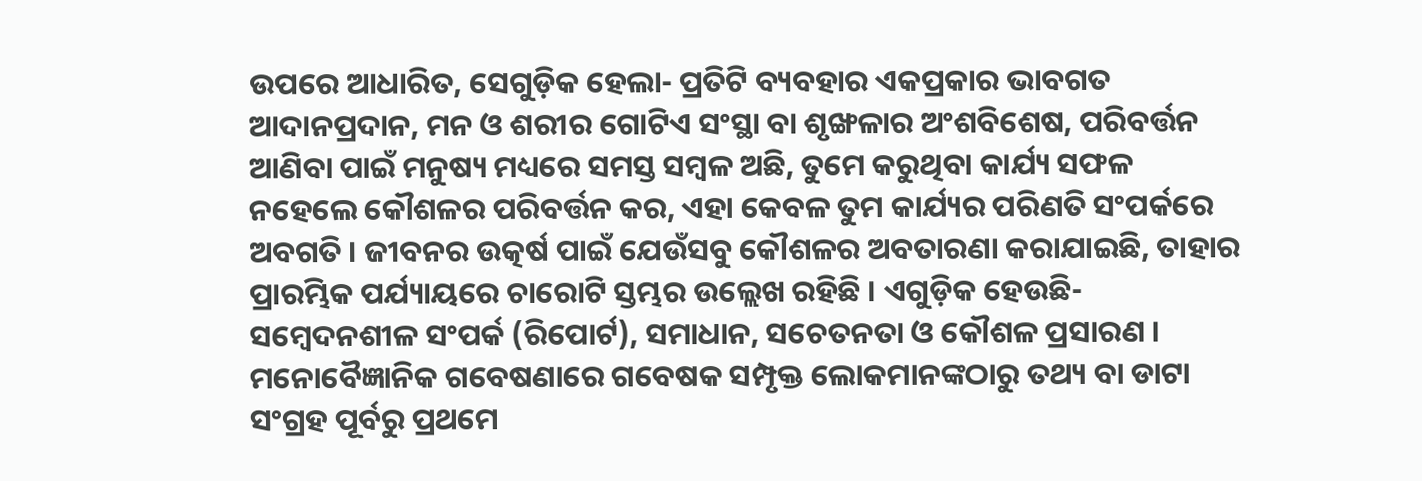ଉପରେ ଆଧାରିତ, ସେଗୁଡ଼ିକ ହେଲା- ପ୍ରତିଟି ବ୍ୟବହାର ଏକପ୍ରକାର ଭାବଗତ ଆଦାନପ୍ରଦାନ, ମନ ଓ ଶରୀର ଗୋଟିଏ ସଂସ୍ଥା ବା ଶୃଙ୍ଖଳାର ଅଂଶବିଶେଷ, ପରିବର୍ତ୍ତନ ଆଣିବା ପାଇଁ ମନୁଷ୍ୟ ମଧ୍ୟରେ ସମସ୍ତ ସମ୍ବଳ ଅଛି, ତୁମେ କରୁଥିବା କାର୍ଯ୍ୟ ସଫଳ ନହେଲେ କୌଶଳର ପରିବର୍ତ୍ତନ କର, ଏହା କେବଳ ତୁମ କାର୍ଯ୍ୟର ପରିଣତି ସଂପର୍କରେ ଅବଗତି । ଜୀବନର ଉତ୍କର୍ଷ ପାଇଁ ଯେଉଁସବୁ କୌଶଳର ଅବତାରଣା କରାଯାଇଛି, ତାହାର ପ୍ରାରମ୍ଭିକ ପର୍ଯ୍ୟାୟରେ ଚାରୋଟି ସ୍ତମ୍ଭର ଉଲ୍ଲେଖ ରହିଛି । ଏଗୁଡ଼ିକ ହେଉଛି- ସମ୍ବେଦନଶୀଳ ସଂପର୍କ (ରିପୋର୍ଟ), ସମାଧାନ, ସଚେତନତା ଓ କୌଶଳ ପ୍ରସାରଣ । ମନୋବୈଜ୍ଞାନିକ ଗବେଷଣାରେ ଗବେଷକ ସମ୍ପୃକ୍ତ ଲୋକମାନଙ୍କଠାରୁ ତଥ୍ୟ ବା ଡାଟା ସଂଗ୍ରହ ପୂର୍ବରୁ ପ୍ରଥମେ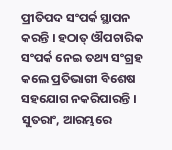ପ୍ରୀତିପଦ ସଂପର୍କ ସ୍ଥାପନ କରନ୍ତି । ହଠାତ୍‌ ଔପଚାରିକ ସଂପର୍କ ନେଇ ତଥ୍ୟ ସଂଗ୍ରହ କଲେ ପ୍ରତିଭାଗୀ ବିଶେଷ ସହଯୋଗ ନକରିପାରନ୍ତି । ସୁତରାଂ, ଆରମ୍ଭରେ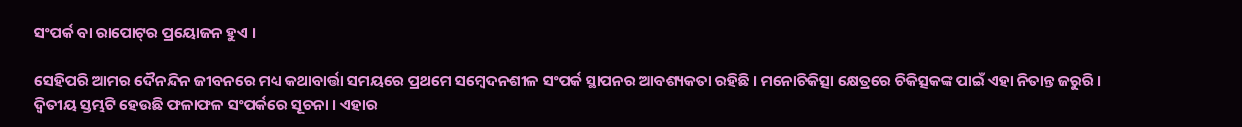ସଂପର୍କ ବା ରାପୋଟ୍‌ର ପ୍ରୟୋଜନ ହୁଏ ।

ସେହିପରି ଆମର ଦୈନନ୍ଦିନ ଜୀବନରେ ମଧ୍ୟ କଥାବାର୍ତ୍ତା ସମୟରେ ପ୍ରଥମେ ସମ୍ବେଦନଶୀଳ ସଂପର୍କ ସ୍ଥାପନର ଆବଶ୍ୟକତା ରହିଛି । ମନୋଚିକିତ୍ସା କ୍ଷେତ୍ରରେ ଚିକିତ୍ସକଙ୍କ ପାଇଁ ଏହା ନିତାନ୍ତ ଜରୁରି । ଦ୍ୱିତୀୟ ସ୍ତମ୍ଭଟି ହେଉଛି ଫଳାଫଳ ସଂପର୍କରେ ସୂଚନା । ଏହାର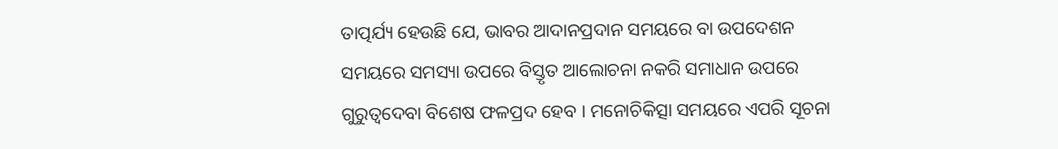ତାତ୍ପର୍ଯ୍ୟ ହେଉଛି ଯେ, ଭାବର ଆଦାନପ୍ରଦାନ ସମୟରେ ବା ଉପଦେଶନ ସମୟରେ ସମସ୍ୟା ଉପରେ ବିସ୍ତୃତ ଆଲୋଚନା ନକରି ସମାଧାନ ଉପରେ ଗୁରୁତ୍ୱଦେବା ବିଶେଷ ଫଳପ୍ରଦ ହେବ । ମନୋଚିକିତ୍ସା ସମୟରେ ଏପରି ସୂଚନା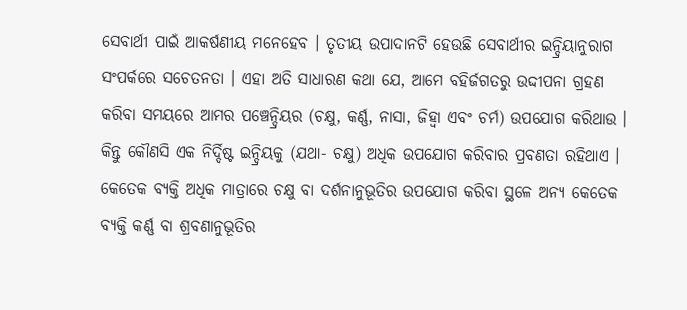ସେବାର୍ଥୀ ପାଇଁ ଆକର୍ଷଣୀୟ ମନେହେବ । ତୃତୀୟ ଉପାଦାନଟି ହେଉଛି ସେବାର୍ଥୀର ଇନ୍ଦ୍ରିୟାନୁରାଗ ସଂପର୍କରେ ସଚେତନତା । ଏହା ଅତି ସାଧାରଣ କଥା ଯେ, ଆମେ ବହିର୍ଜଗତରୁ ଉଦ୍ଦୀପନା ଗ୍ରହଣ କରିବା ସମୟରେ ଆମର ପଞ୍ଚେନ୍ଦ୍ରିୟର (ଚକ୍ଷୁ, କର୍ଣ୍ଣ, ନାସା, ଜିହ୍ୱା ଏବଂ ଚର୍ମ) ଉପଯୋଗ କରିଥାଉ । କିନ୍ତୁ କୌଣସି ଏକ ନିର୍ଦ୍ଦିଷ୍ଟ ଇନ୍ଦ୍ରିୟକୁ (ଯଥା- ଚକ୍ଷୁ) ଅଧିକ ଉପଯୋଗ କରିବାର ପ୍ରବଣତା ରହିଥାଏ । କେତେକ ବ୍ୟକ୍ତି ଅଧିକ ମାତ୍ରାରେ ଚକ୍ଷୁ ବା ଦର୍ଶନାନୁଭୂତିର ଉପଯୋଗ କରିବା ସ୍ଥଳେ ଅନ୍ୟ କେତେକ ବ୍ୟକ୍ତି କର୍ଣ୍ଣ ବା ଶ୍ରବଣାନୁଭୂତିର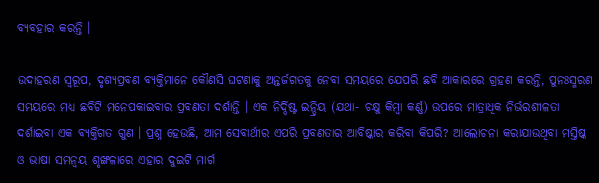ବ୍ୟବହାର କରନ୍ତି ।

ଉଦାହରଣ ସ୍ୱରୂପ, ଦୃଶ୍ୟପ୍ରବଣ ବ୍ୟକ୍ତିମାନେ କୌଣସି ଘଟଣାକୁ ଅନ୍ତର୍ଜଗତକୁ ନେବା ସମୟରେ ଯେପରି ଛବି ଆକାରରେ ଗ୍ରହଣ କରନ୍ତି, ପୁନଃସ୍ମରଣ ସମୟରେ ମଧ୍ୟ ଛବିଟି ମନେପକାଇବାର ପ୍ରବଣତା ଦର୍ଶାନ୍ତି । ଏକ ନିର୍ଦ୍ଦିଷ୍ଟ ଇନ୍ଦ୍ରିୟ (ଯଥା- ଚକ୍ଷୁ କିମ୍ବା କର୍ଣ୍ଣ) ଉପରେ ମାତ୍ରାଧିକ ନିର୍ଭରଶୀଳତା ଦର୍ଶାଇବା ଏକ ବ୍ୟକ୍ତିଗତ ଗୁଣ । ପ୍ରଶ୍ନ ହେଉଛି, ଆମ ସେବାର୍ଥୀର ଏପରି ପ୍ରବଣତାର ଆବିଷ୍କାର କରିବା କିପରି? ଆଲୋଚନା କରାଯାଉଥିବା ମସ୍ତିଷ୍କ ଓ ଭାଷା ସମନ୍ୱୟ ଶୃଙ୍ଖଳାରେ ଏହାର ଦୁଇଟି ମାର୍ଗ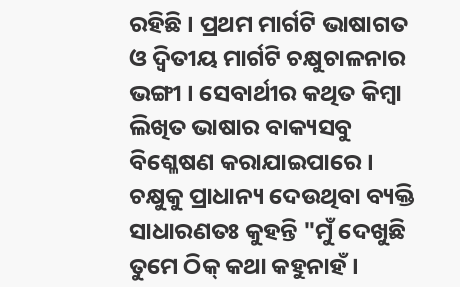ରହିଛି । ପ୍ରଥମ ମାର୍ଗଟି ଭାଷାଗତ ଓ ଦ୍ୱିତୀୟ ମାର୍ଗଟି ଚକ୍ଷୁଚାଳନାର ଭଙ୍ଗୀ । ସେବାର୍ଥୀର କଥିତ କିମ୍ବା ଲିଖିତ ଭାଷାର ବାକ୍ୟସବୁ ବିଶ୍ଳେଷଣ କରାଯାଇପାରେ । ଚକ୍ଷୁକୁ ପ୍ରାଧାନ୍ୟ ଦେଉଥିବା ବ୍ୟକ୍ତି ସାଧାରଣତଃ କୁହନ୍ତି "ମୁଁ ଦେଖୁଛି ତୁମେ ଠିକ୍‌ କଥା କହୁନାହଁ ।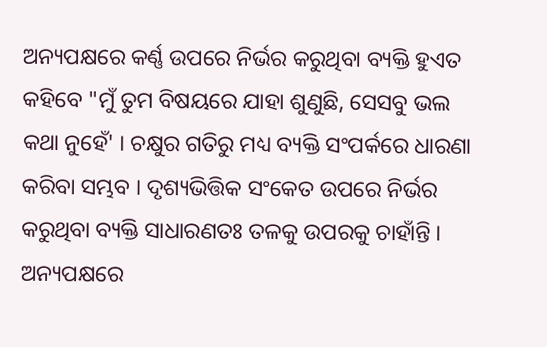ଅନ୍ୟପକ୍ଷରେ କର୍ଣ୍ଣ ଉପରେ ନିର୍ଭର କରୁଥିବା ବ୍ୟକ୍ତି ହୁଏତ କହିବେ "ମୁଁ ତୁମ ବିଷୟରେ ଯାହା ଶୁଣୁଛି, ସେସବୁ ଭଲ କଥା ନୁହେଁ' । ଚକ୍ଷୁର ଗତିରୁ ମଧ୍ୟ ବ୍ୟକ୍ତି ସଂପର୍କରେ ଧାରଣା କରିବା ସମ୍ଭବ । ଦୃଶ୍ୟଭିତ୍ତିକ ସଂକେତ ଉପରେ ନିର୍ଭର କରୁଥିବା ବ୍ୟକ୍ତି ସାଧାରଣତଃ ତଳକୁ ଉପରକୁ ଚାହାଁନ୍ତି । ଅନ୍ୟପକ୍ଷରେ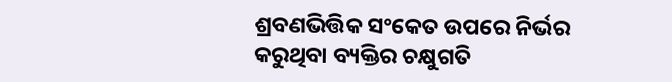ଶ୍ରବଣଭିତ୍ତିକ ସଂକେତ ଉପରେ ନିର୍ଭର କରୁଥିବା ବ୍ୟକ୍ତିର ଚକ୍ଷୁଗତି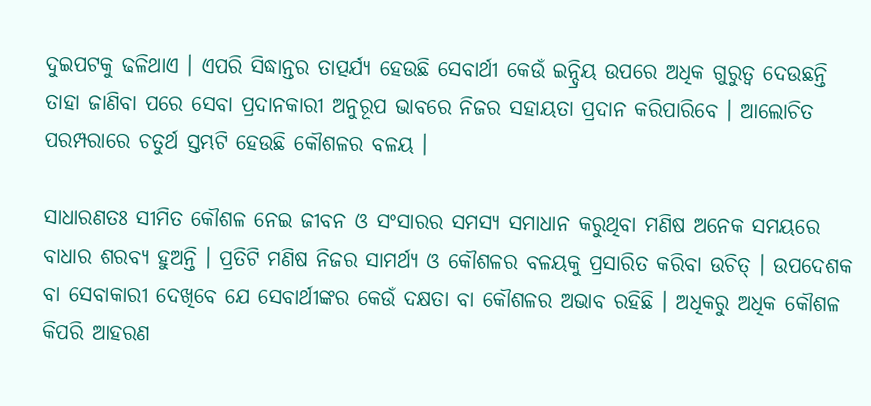ଦୁଇପଟକୁ ଢଳିଥାଏ । ଏପରି ସିଦ୍ଧାନ୍ତର ତାତ୍ପର୍ଯ୍ୟ ହେଉଛି ସେବାର୍ଥୀ କେଉଁ ଇନ୍ଦ୍ରିୟ ଉପରେ ଅଧିକ ଗୁରୁତ୍ୱ ଦେଉଛନ୍ତି ତାହା ଜାଣିବା ପରେ ସେବା ପ୍ରଦାନକାରୀ ଅନୁରୂପ ଭାବରେ ନିଜର ସହାୟତା ପ୍ରଦାନ କରିପାରିବେ । ଆଲୋଚିତ ପରମ୍ପରାରେ ଚତୁର୍ଥ ସ୍ତମ୍ଭଟି ହେଉଛି କୌଶଳର ବଳୟ ।

ସାଧାରଣତଃ ସୀମିତ କୌଶଳ ନେଇ ଜୀବନ ଓ ସଂସାରର ସମସ୍ୟ ସମାଧାନ କରୁଥିବା ମଣିଷ ଅନେକ ସମୟରେ ବାଧାର ଶରବ୍ୟ ହୁଅନ୍ତି । ପ୍ରତିଟି ମଣିଷ ନିଜର ସାମର୍ଥ୍ୟ ଓ କୌଶଳର ବଳୟକୁ ପ୍ରସାରିତ କରିବା ଉଚିତ୍‌ । ଉପଦେଶକ ବା ସେବାକାରୀ ଦେଖିବେ ଯେ ସେବାର୍ଥୀଙ୍କର କେଉଁ ଦକ୍ଷତା ବା କୌଶଳର ଅଭାବ ରହିଛି । ଅଧିକରୁ ଅଧିକ କୌଶଳ କିପରି ଆହରଣ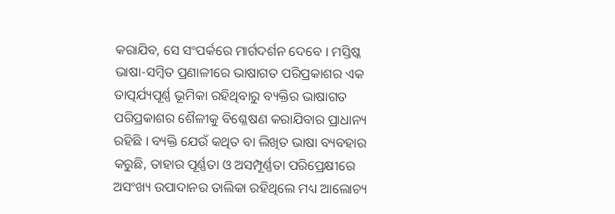କରାଯିବ, ସେ ସଂପର୍କରେ ମାର୍ଗଦର୍ଶନ ଦେବେ । ମସ୍ତିଷ୍କ ଭାଷା-ସମ୍ବିତ ପ୍ରଣାଳୀରେ ଭାଷାଗତ ପରିପ୍ରକାଶର ଏକ ତାତ୍ପର୍ଯ୍ୟପୂର୍ଣ୍ଣ ଭୂମିକା ରହିଥିବାରୁ ବ୍ୟକ୍ତିର ଭାଷାଗତ ପରିପ୍ରକାଶର ଶୈଳୀକୁ ବିଶ୍ଳେଷଣ କରାଯିବାର ପ୍ରାଧାନ୍ୟ ରହିଛି । ବ୍ୟକ୍ତି ଯେଉଁ କଥିତ ବା ଲିଖିତ ଭାଷା ବ୍ୟବହାର କରୁଛି, ତାହାର ପୂର୍ଣ୍ଣତା ଓ ଅସମ୍ପୂର୍ଣ୍ଣତା ପରିପ୍ରେକ୍ଷୀରେ ଅସଂଖ୍ୟ ଉପାଦାନର ତାଲିକା ରହିଥିଲେ ମଧ୍ୟ ଆଲୋଚ୍ୟ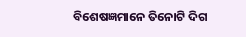ବିଶେଷଜ୍ଞମାନେ ତିନୋଟି ଦିଗ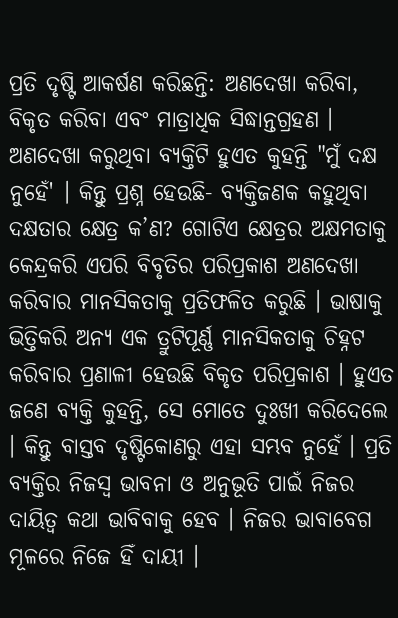ପ୍ରତି ଦୃଷ୍ଟି ଆକର୍ଷଣ କରିଛନ୍ତି: ଅଣଦେଖା କରିବା, ବିକୃତ କରିବା ଏବଂ ମାତ୍ରାଧିକ ସିଦ୍ଧାନ୍ତଗ୍ରହଣ । ଅଣଦେଖା କରୁଥିବା ବ୍ୟକ୍ତିଟି ହୁଏତ କୁହନ୍ତି "ମୁଁ ଦକ୍ଷ ନୁହେଁ' । କିନ୍ତୁ ପ୍ରଶ୍ନ ହେଉଛି- ବ୍ୟକ୍ତିଜଣକ କହୁଥିବା ଦକ୍ଷତାର କ୍ଷେତ୍ର କ’ଣ? ଗୋଟିଏ କ୍ଷେତ୍ରର ଅକ୍ଷମତାକୁ କେନ୍ଦ୍ରକରି ଏପରି ବିବୃତିର ପରିପ୍ରକାଶ ଅଣଦେଖା କରିବାର ମାନସିକତାକୁ ପ୍ରତିଫଳିତ କରୁଛି । ଭାଷାକୁ ଭିତ୍ତିକରି ଅନ୍ୟ ଏକ ତ୍ରୁଟିପୂର୍ଣ୍ଣ ମାନସିକତାକୁ ଚିହ୍ନଟ କରିବାର ପ୍ରଣାଳୀ ହେଉଛି ବିକୃତ ପରିପ୍ରକାଶ । ହୁଏତ ଜଣେ ବ୍ୟକ୍ତି କୁହନ୍ତି, ସେ ମୋତେ ଦୁଃଖୀ କରିଦେଲେ । କିନ୍ତୁ ବାସ୍ତବ ଦୃଷ୍ଟିକୋଣରୁ ଏହା ସମ୍ଭବ ନୁହେଁ । ପ୍ରତି ବ୍ୟକ୍ତିର ନିଜସ୍ୱ ଭାବନା ଓ ଅନୁଭୂତି ପାଇଁ ନିଜର ଦାୟିତ୍ୱ କଥା ଭାବିବାକୁ ହେବ । ନିଜର ଭାବାବେଗ ମୂଳରେ ନିଜେ ହିଁ ଦାୟୀ ।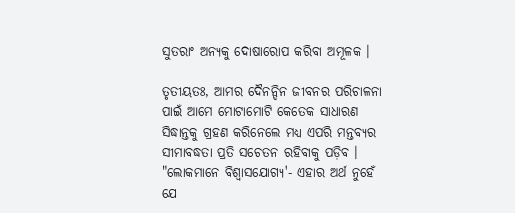ସୁତରାଂ ଅନ୍ୟକୁ ଦୋଷାରୋପ କରିବା ଅମୂଳକ ।

ତୃତୀୟତଃ, ଆମର ଦୈନନ୍ଦିନ ଜୀବନର ପରିଚାଳନା ପାଇଁ ଆମେ ମୋଟାମୋଟି କେତେକ ସାଧାରଣ ସିଦ୍ଧାନ୍ତକୁ ଗ୍ରହଣ କରିନେଲେ ମଧ୍ୟ ଏପରି ମନ୍ତବ୍ୟର ସୀମାବଦ୍ଧତା ପ୍ରତି ସଚେତନ ରହିବାକୁ ପଡ଼ିବ । "ଲୋକମାନେ ବିଶ୍ୱାସଯୋଗ୍ୟ'- ଏହାର ଅର୍ଥ ନୁହେଁ ଯେ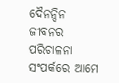ଦୈନନ୍ଦିନ ଜୀବନର ପରିଚାଳନା ସଂପର୍କରେ ଆମେ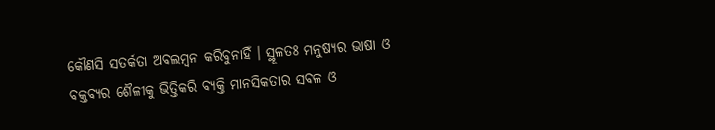କୌଣସି ସତର୍କତା ଅବଲମ୍ବନ କରିବୁନାହିଁ । ସ୍ଥୂଳତଃ ମନୁଷ୍ୟର ଭାଷା ଓ ବକ୍ତବ୍ୟର ଶୈଳୀକୁ ଭିତ୍ତିକରି ବ୍ୟକ୍ତି ମାନସିକତାର ସବଳ ଓ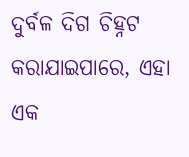ଦୁର୍ବଳ ଦିଗ ଚିହ୍ନଟ କରାଯାଇପାରେ, ଏହା ଏକ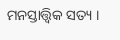ମନସ୍ତାତ୍ତ୍ୱିକ ସତ୍ୟ ।